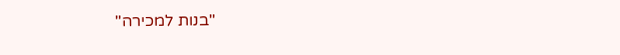"בנות למכירה"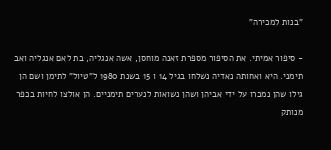"בנות למכירה"

- סיפור אמיתי. את הסיפור מספרת זאנה מוחסן, אשה אנגליה, בת לאם אנגליה ואב תימני. היא ואחותה נאדיה נשלחו בגיל 14 ו 15 בשנת 1980 ל"טיול" לתימן ושם הן גילו שהן נמכרו על ידי אביהן ושהן נשואות לנערים תימניים. הן אולצו לחיות בכפר מנותק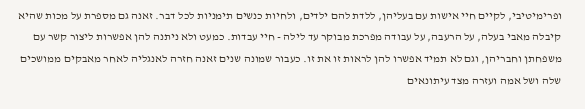ופרימיטיבי, לקיים חיי אישות עם בעליהן, ללדת להם ילדים, ולחיות כנשים תימניות לכל דבר. זאנה גם מספרת על מכות שהיא קיבלה מאבי בעלה, על הרעבה, על עבודה מפרכת מבוקר עד לילה - חיי עבדות. כמעט ולא ניתנה להן אפשרות ליצור קשר עם משפחתן וחבריהן, וגם לא תמיד אפשרו להן לראות זו את זו. כעבור שמונה שנים זאנה חזרה לאנגליה לאחר מאבקים ממושכים שלה ושל אמה ועזרה מצד עיתונאים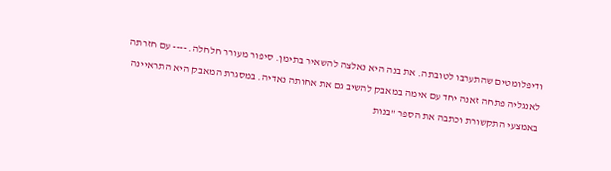ודיפלומטים שהתערבו לטובתה. את בנה היא נאלצה להשאיר בתימן. סיפור מעורר חלחלה. ---- עם חזרתה לאנגליה פתחה זאנה יחד עם אימה במאבק להשיב גם את אחותה נאדיה. במסגרת המאבק היא התראיינה באמצעי התקשורת וכתבה את הספר "בנות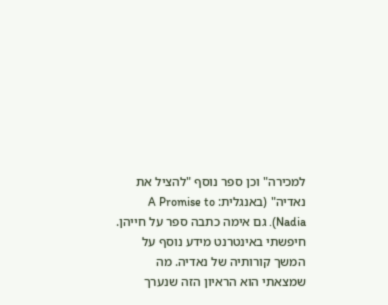למכירה" וכן ספר נוסף "להציל את נאדיה" (באנגלית: A Promise to Nadia). גם אימה כתבה ספר על חייהן. חיפשתי באינטרנט מידע נוסף על המשך קורותיה של נאדיה. מה שמצאתי הוא הראיון הזה שנערך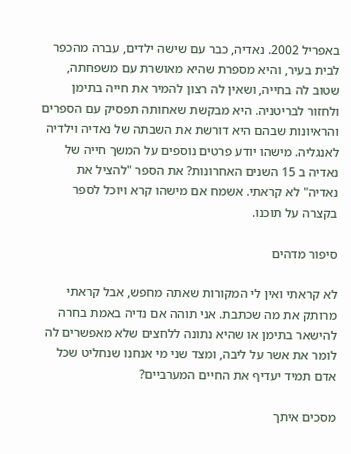באפריל 2002. נאדיה, כבר עם שישה ילדים, עברה מהכפר לבית בעיר, והיא מספרת שהיא מאושרת עם משפחתה, שטוב לה בחייה, ושאין לה רצון להמיר את חייה בתימן ולחזור לבריטניה. היא מבקשת שאחותה תפסיק עם הספרים והראיונות שבהם היא דורשת את השבתה של נאדיה וילדיה לאנגליה. מישהו יודע פרטים נוספים על המשך חייה של נאדיה ב 15 השנים האחרונות? את הספר "להציל את נאדיה" לא קראתי. אשמח אם מישהו קרא ויוכל לספר בקצרה על תוכנו.

סיפור מדהים

לא קראתי ואין לי המקורות שאתה מחפש, אבל קראתי מרותק את מה שכתבת. אני תוהה אם נדיה באמת בחרה להישאר בתימן או שהיא נתונה ללחצים שלא מאפשרים לה לומר את אשר על ליבה, ומצד שני מי אנחנו שנחליט שכל אדם תמיד יעדיף את החיים המערביים?

מסכים איתך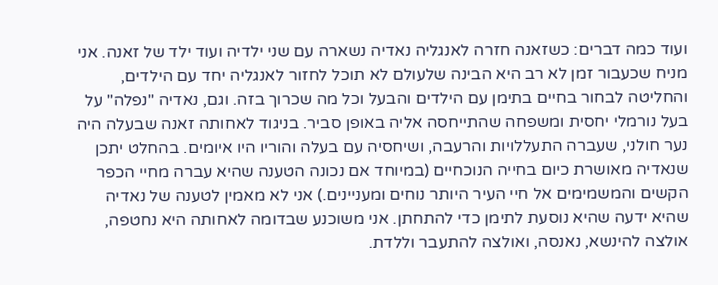ועוד כמה דברים: כשזאנה חזרה לאנגליה נאדיה נשארה עם שני ילדיה ועוד ילד של זאנה. אני מניח שכעבור זמן לא רב היא הבינה שלעולם לא תוכל לחזור לאנגליה יחד עם הילדים, והחליטה לבחור בחיים בתימן עם הילדים והבעל וכל מה שכרוך בזה. וגם, נאדיה "נפלה" על בעל נורמלי יחסית ומשפחה שהתייחסה אליה באופן סביר. בניגוד לאחותה זאנה שבעלה היה נער חולני, שעברה התעללויות והרעבה, ושיחסיה עם בעלה והוריו היו איומים. בהחלט יתכן שנאדיה מאושרת כיום בחייה הנוכחיים (במיוחד אם נכונה הטענה שהיא עברה מחיי הכפר הקשים והמשמימים אל חיי העיר היותר נוחים ומעניינים.) אני לא מאמין לטענה של נאדיה שהיא ידעה שהיא נוסעת לתימן כדי להתחתן. אני משוכנע שבדומה לאחותה היא נחטפה, אולצה להינשא, נאנסה, ואולצה להתעבר וללדת.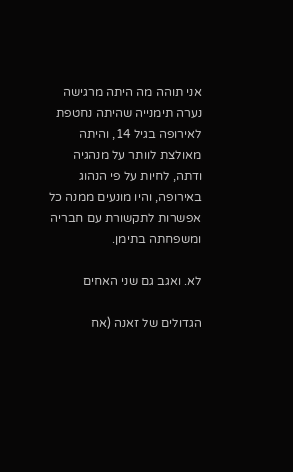אני תוהה מה היתה מרגישה נערה תימנייה שהיתה נחטפת לאירופה בגיל 14, והיתה מאולצת לוותר על מנהגיה ודתה, לחיות על פי הנהוג באירופה, והיו מונעים ממנה כל אפשרות לתקשורת עם חבריה ומשפחתה בתימן.

לא. ואגב גם שני האחים

הגדולים של זאנה (אח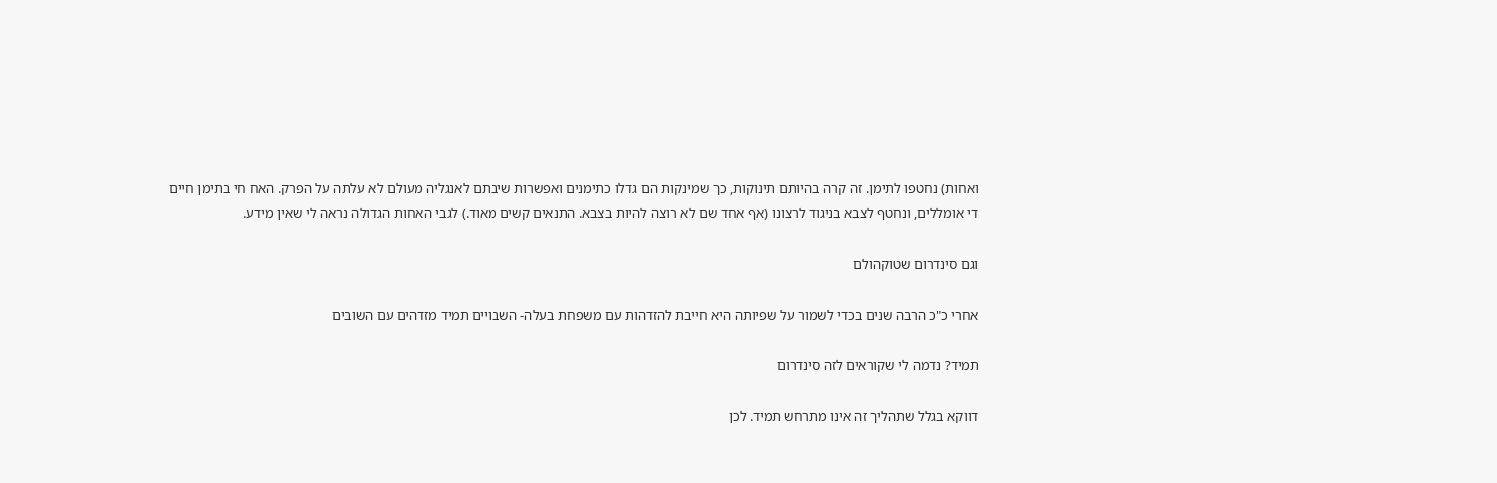ואחות) נחטפו לתימן. זה קרה בהיותם תינוקות, כך שמינקות הם גדלו כתימנים ואפשרות שיבתם לאנגליה מעולם לא עלתה על הפרק. האח חי בתימן חיים די אומללים, ונחטף לצבא בניגוד לרצונו (אף אחד שם לא רוצה להיות בצבא. התנאים קשים מאוד.) לגבי האחות הגדולה נראה לי שאין מידע.

וגם סינדרום שטוקהולם

אחרי כ"כ הרבה שנים בכדי לשמור על שפיותה היא חייבת להזדהות עם משפחת בעלה- השבויים תמיד מזדהים עם השובים

תמיד? נדמה לי שקוראים לזה סינדרום

דווקא בגלל שתהליך זה אינו מתרחש תמיד. לכן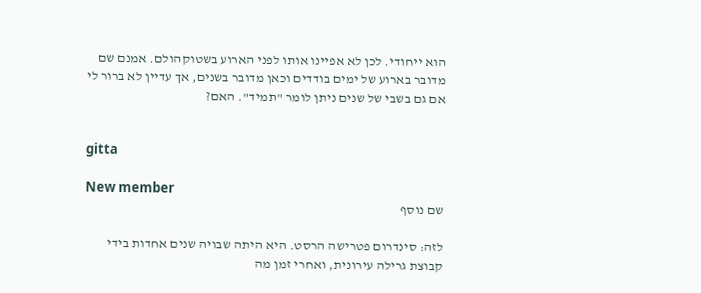הוא ייחודי. לכן לא אפיינו אותו לפני הארוע בשטוקהולם. אמנם שם מדובר בארוע של ימים בודדים וכאן מדובר בשנים, אך עדיין לא ברור לי אם גם בשבי של שנים ניתן לומר "תמיד". האם?


gitta

New member
שם נוסף

לזה: סינדרום פטרישה הרסט. היא היתה שבויה שנים אחדות בידי קבוצת גרילה עירונית, ואחרי זמן מה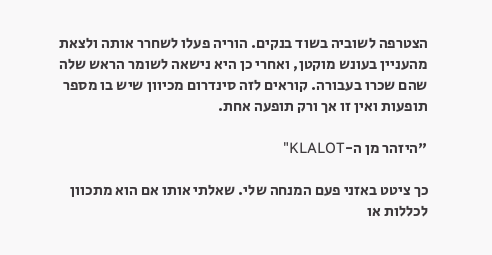הצטרפה לשוביה בשוד בנקים. הוריה פעלו לשחרר אותה ולצאת מהעניין בעונש מוקטן, ואחרי כן היא נישאה לשומר הראש שלה שהם שכרו בעבורה. קוראים לזה סינדרום מכיוון שיש בו מספר תופעות ואין זו אך ורק תופעה אחת.

"היזהר מן ה-KLALOT"

כך ציטט באזני פעם המנחה שלי. שאלתי אותו אם הוא מתכוון לכללות או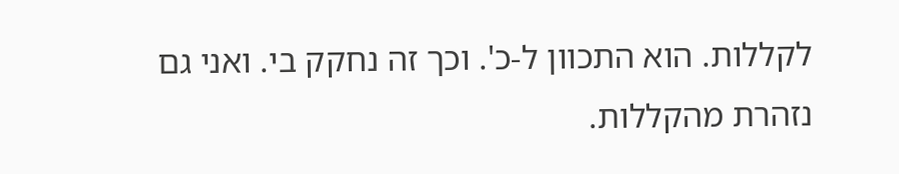לקללות. הוא התכוון ל-כ'. וכך זה נחקק בי. ואני גם נזהרת מהקללות.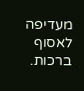מעדיפה לאסוף ברכות.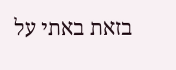בזאת באתי על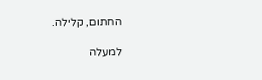החתום, קלילה.

למעלה